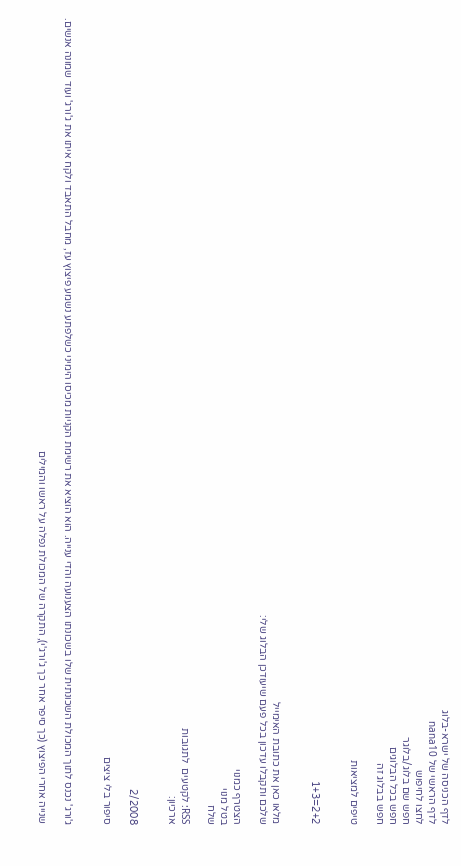לדף הכניסה של ישרא-בלוג
לדף הראשי של nana10
לחצו לחיפוש
חפש שם בלוג/בלוגר
חפש בכל הבלוגים
חפש בבלוג זה

טיפים למציאות


2+2=1+3


מלאו כאן את כתובת האימייל
שלכם ותקבלו עדכון בכל פעם שיעודכן הבלוג שלי:

הצטרף כמנוי
בטל מנוי
שלח

RSS: לקטעים  לתגובות
ארכיון:


2/2008

סיפור בלי ציצים


ג'ורג' נכנס לתוך המכולת השכונתית שלו בשכונתו הצענועה והדי ענייה. הוא הוציא את רשימת הקניות מכיסו הימיני כשלפתע נשמע פיצוץ עז, מחבל התאבד ולקח איתו את ג'ורג' ועוד שמונה אנשים.

שנייה אחרי הפיצוץ (כך סיפר אחר כך ג'ורג'י), התקרה של המכולת נפלה על ראשו והמילים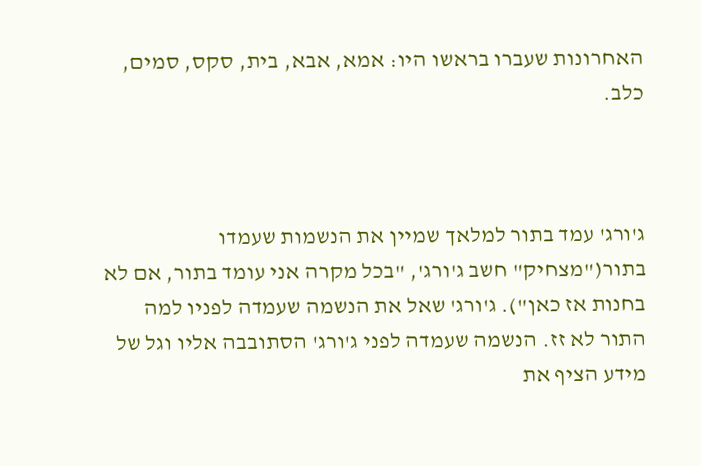האחרונות שעברו בראשו היו: אמא, אבא, בית, סקס, סמים, כלב.



ג'ורג' עמד בתור למלאך שמיין את הנשמות שעמדו בתור("מצחיק" חשב ג'ורג', "בכל מקרה אני עומד בתור, אם לא בחנות אז כאן"). ג'ורג' שאל את הנשמה שעמדה לפניו למה התור לא זז. הנשמה שעמדה לפני ג'ורג' הסתובבה אליו וגל של מידע הציף את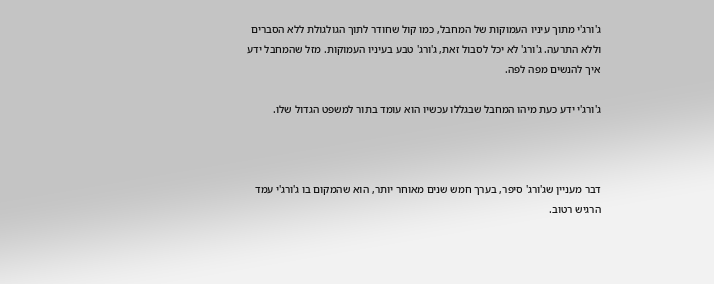ג'ורג'י מתוך עיניו העמוקות של המחבל, כמו קול שחודר לתוך הגולגולת ללא הסברים וללא התרעה. ג'ורג' לא יכל לסבול זאת, ג'ורג' טבע בעיניו העמוקות. מזל שהמחבל ידע איך להנשים מפה לפה.

ג'ורג'י ידע כעת מיהו המחבל שבגללו עכשיו הוא עומד בתור למשפט הגדול שלו.



דבר מעניין שג'ורג' סיפר, בערך חמש שנים מאוחר יותר, הוא שהמקום בו ג'ורג'י עמד הרגיש רטוב.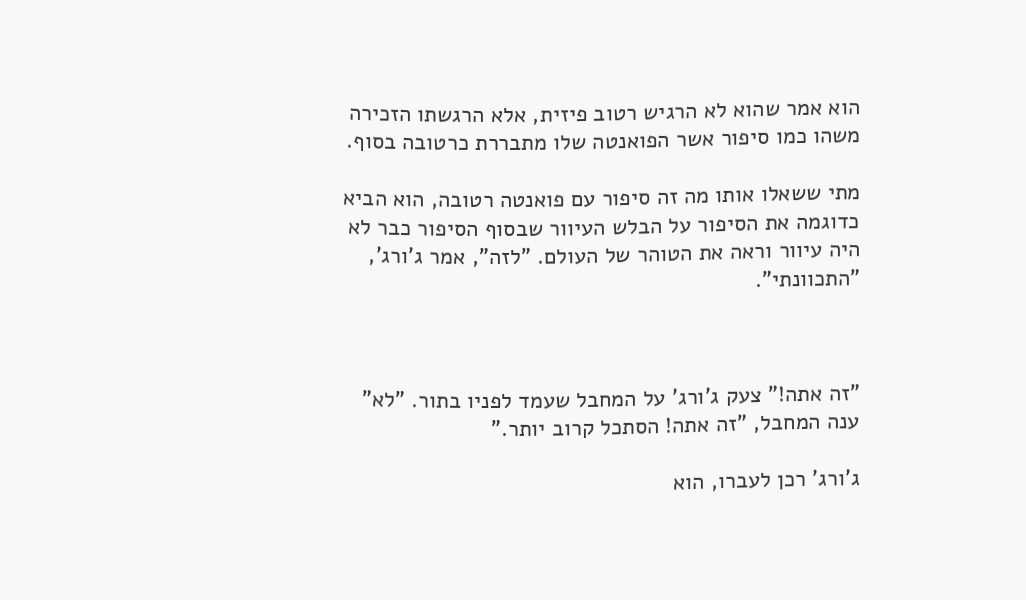הוא אמר שהוא לא הרגיש רטוב פיזית, אלא הרגשתו הזכירה משהו כמו סיפור אשר הפואנטה שלו מתבררת כרטובה בסוף.

מתי ששאלו אותו מה זה סיפור עם פואנטה רטובה, הוא הביא כדוגמה את הסיפור על הבלש העיוור שבסוף הסיפור כבר לא היה עיוור וראה את הטוהר של העולם. "לזה", אמר ג'ורג', "התכוונתי".



"זה אתה!" צעק ג'ורג' על המחבל שעמד לפניו בתור. "לא" ענה המחבל, "זה אתה! הסתכל קרוב יותר."

ג'ורג' רכן לעברו, הוא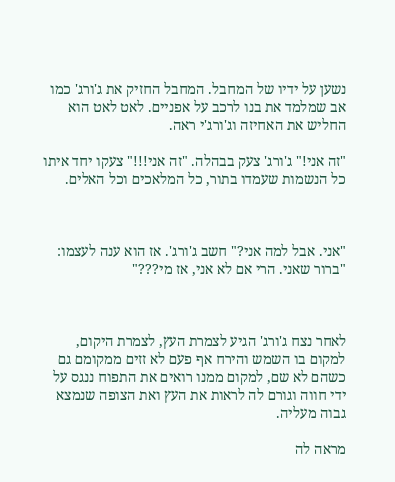נשען על ידיו של המחבל. המחבל החזיק את ג'ורג' כמו אב שמלמד את בנו לרכב על אפניים. לאט לאט הוא החליש את האחיזה וג'ורג'י ראה.

"זה אני!" ג'ורג' צעק בבהלה. "זה אני!!!" צעקו יחד איתו כל הנשמות שעמדו בתור, כל המלאכים וכל האלים.



"אני. אבל למה אני?" חשב ג'ורג'. אז הוא ענה לעצמו: "ברור שאני. הרי אם לא אני, אז מי???"



לאחר נצח ג'ורג' הגיע לצמרת העץ, לצמרת היקום, למקום בו השמש והירח אף פעם לא זזים ממקומם גם כשהם לא שם, למקום ממנו רואים את התפוח ננגס על ידי חווה וגורם לה לראות את העץ ואת הצופה שנמצא גבוה מעליה.

מראה לה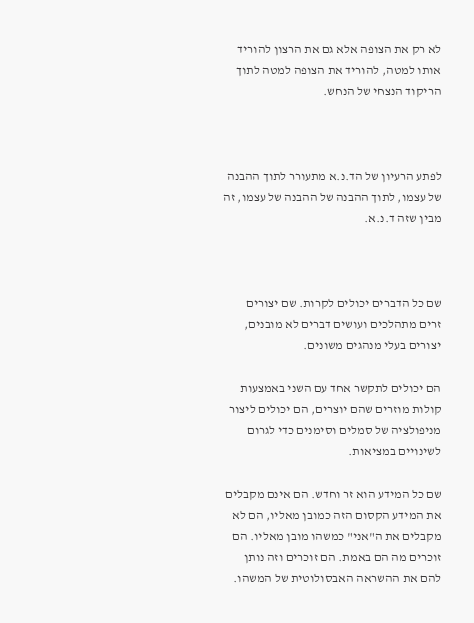לא רק את הצופה אלא גם את הרצון להוריד אותו למטה, להוריד את הצופה למטה לתוך הריקוד הנצחי של הנחש.



לפתע הרעיון של הד.נ.א מתעורר לתוך ההבנה של עצמו, לתוך ההבנה של ההבנה של עצמו, זה מבין שזה ד.נ.א.



שם כל הדברים יכולים לקרות. שם יצורים זרים מתהלכים ועושים דברים לא מובנים, יצורים בעלי מנהגים משונים.

הם יכולים לתקשר אחד עם השני באמצעות קולות מוזרים שהם יוצרים, הם יכולים ליצור מניפולציה של סמלים וסימנים כדי לגרום לשינויים במציאות.

שם כל המידע הוא זר וחדש. הם אינם מקבלים את המידע הקסום הזה כמובן מאליו, הם לא מקבלים את ה"אני" כמשהו מובן מאליו. הם זוכרים מה הם באמת. הם זוכרים וזה נותן להם את ההשראה האבסולוטית של המשהו.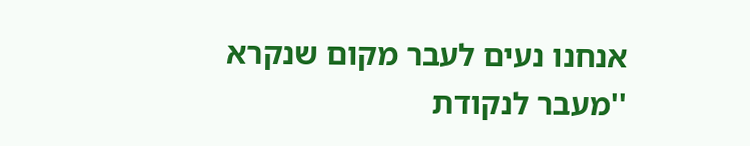אנחנו נעים לעבר מקום שנקרא ''מעבר לנקודת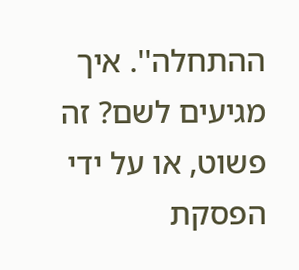ההתחלה''. איך מגיעים לשם? זה פשוט, או על ידי הפסקת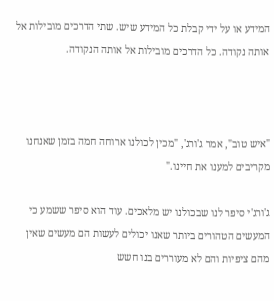המידע או על ידי קבלת כל המידע שיש. שתי הדרכים מובילות אל אותה נקודה. כל הדרכים מובילות אל אותה הנקודה.



"איש טוב", אמר ג'ורג', "מכין לכולנו ארוחה חמה בזמן שאנחנו מקריבים למענו את חיינו."

ג'ורג'י סיפר לנו שבכולנו יש מלאכים. עוד הוא סיפר ששמע כי המעשים הטהורים ביותר שאנו יכולים לעשות הם מעשים שאין מהם ציפיות והם לא מעוררים בנו חשש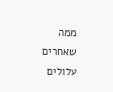ממה שאחרים עלולים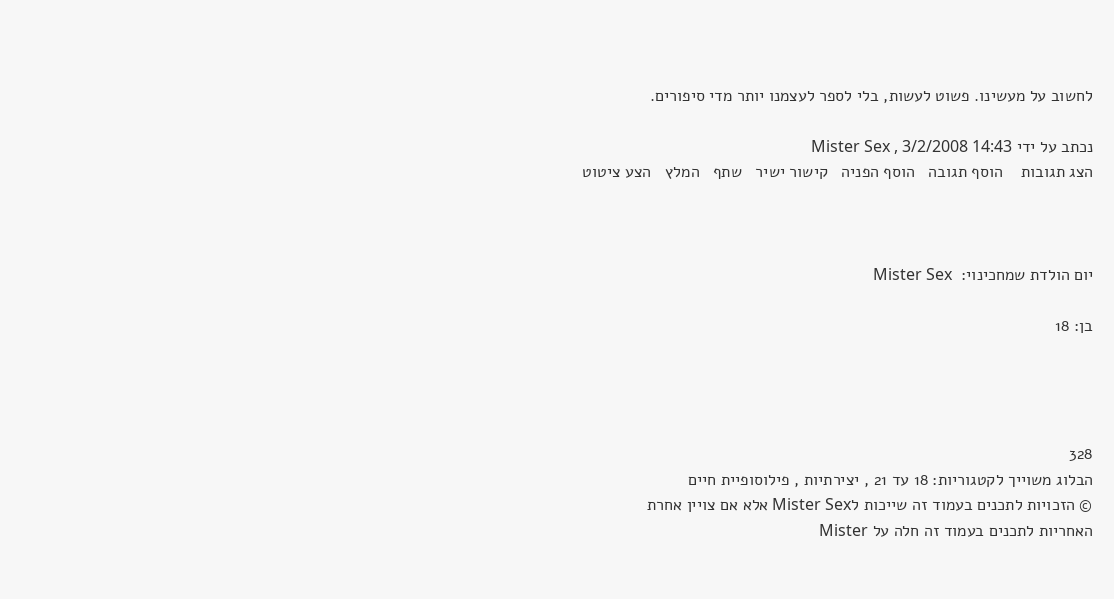לחשוב על מעשינו. פשוט לעשות, בלי לספר לעצמנו יותר מדי סיפורים.

נכתב על ידי Mister Sex , 3/2/2008 14:43
הצג תגובות    הוסף תגובה   הוסף הפניה   קישור ישיר   שתף   המלץ   הצע ציטוט



יום הולדת שמחכינוי:  Mister Sex

בן: 18




328
הבלוג משוייך לקטגוריות: 18 עד 21 , יצירתיות , פילוסופיית חיים
© הזכויות לתכנים בעמוד זה שייכות לMister Sex אלא אם צויין אחרת
האחריות לתכנים בעמוד זה חלה על Mister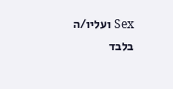Sex ועליו/ה בלבד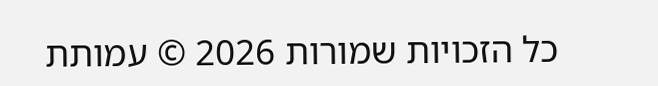כל הזכויות שמורות 2026 © עמותת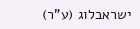ישראבלוג (ע"ר)